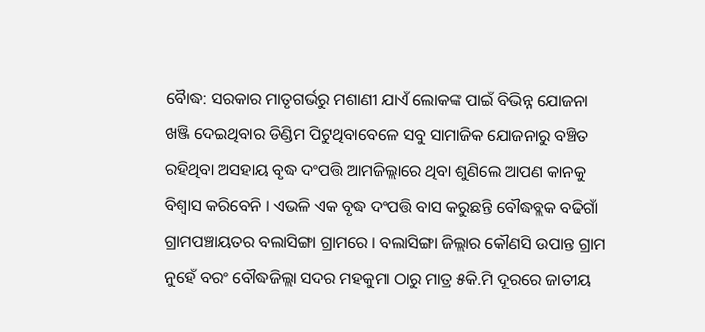ବୈାଦ୍ଧ: ସରକାର ମାତୃଗର୍ଭରୁ ମଶାଣୀ ଯାଏଁ ଲୋକଙ୍କ ପାଇଁ ବିଭିନ୍ନ ଯୋଜନା ଖଞ୍ଜି ଦେଇଥିବାର ଡିଣ୍ଡିମ ପିଟୁଥିବାବେଳେ ସବୁ ସାମାଜିକ ଯୋଜନାରୁ ବଞ୍ଚିତ ରହିଥିବା ଅସହାୟ ବୃଦ୍ଧ ଦଂପତ୍ତି ଆମଜିଲ୍ଲାରେ ଥିବା ଶୁଣିଲେ ଆପଣ କାନକୁ ବିଶ୍ୱାସ କରିବେନି । ଏଭଳି ଏକ ବୃଦ୍ଧ ଦଂପତ୍ତି ବାସ କରୁଛନ୍ତି ବୌଦ୍ଧବ୍ଲକ ବଢିଗାଁ ଗ୍ରାମପଞ୍ଚାୟତର ବଲାସିଙ୍ଗା ଗ୍ରାମରେ । ବଲାସିଙ୍ଗା ଜିଲ୍ଲାର କୌଣସି ଉପାନ୍ତ ଗ୍ରାମ ନୁହେଁ ବରଂ ବୌଦ୍ଧଜିଲ୍ଲା ସଦର ମହକୁମା ଠାରୁ ମାତ୍ର ୫କି.ମି ଦୂରରେ ଜାତୀୟ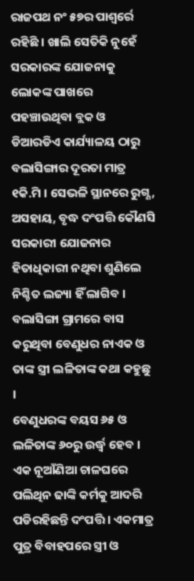ରାଜପଥ ନଂ ୫୭ର ପାଶ୍ୱର୍ରେ ରହିଛି । ଖାଲି ସେତିକି ନୁହେଁ ସରକାରଙ୍କ ଯୋଜନାକୁ ଲୋକଙ୍କ ପାଖରେ ପହଞ୍ଚାଉଥିବା ବ୍ଲକ ଓ ଡିଆରଡିଏ କାର୍ଯ୍ୟାଳୟ ଠାରୁ ବଲାସିଙ୍ଗାର ଦୂରତା ମାତ୍ର ୧କି.ମି । ସେଭଳି ସ୍ଥାନରେ ରୁଗ୍ଣ, ଅସହାୟ, ବୃଦ୍ଧ ଦଂପତ୍ତି କୌଣସି ସରକାରୀ ଯୋଜନାର ହିତାଧିକାରୀ ନଥିବା ଶୁଣିଲେ ନିଶ୍ଚିତ ଲଜ୍ୟା ହିଁ ଲାଗିବ । ବଲାସିଙ୍ଗା ଗ୍ରାମରେ ବାସ କରୁଥିବା ବେଣୁଧର ନାଏକ ଓ ତାଙ୍କ ସ୍ତ୍ରୀ ଲଳିତାଙ୍କ କଥା କହୁଛୁ ।
ବେଣୁଧରଙ୍କ ବୟସ ୬୫ ଓ ଲଳିତାଙ୍କ ୬୦ରୁ ଉର୍ଦ୍ଧ୍ୱ ହେବ । ଏକ ନୂଆଁଣିଆ ଚାଳଘରେ ପଲିଥିନ ଢାଙ୍କି କର୍ମକୁ ଆଦରି ପଡିରହିଛନ୍ତି ଦଂପତ୍ତି । ଏକମାତ୍ର ପୁତ୍ର ବିବାହପରେ ସ୍ତ୍ରୀ ଓ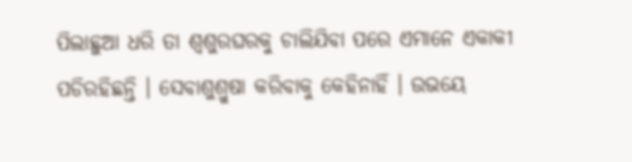ପିଲାଛୁଆ ଧରି ତା ଶ୍ୱଶୁରଘରକୁ ଚାଲିଯିବା ପରେ ଏମାନେ ଏକାକୀ ପଡିରହିଛନ୍ତି । ସେବାଶୁଶ୍ରୁଷା କରିବାକୁ କେହିନାହିଁ । ଉଭୟେ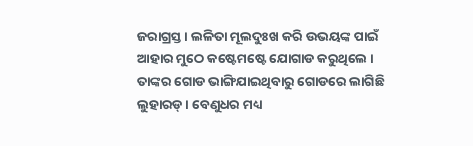ଜରାଗ୍ରସ୍ତ । ଲଳିତା ମୂଲଦୁଃଖ କରି ଉଭୟଙ୍କ ପାଇଁ ଆହାର ମୁଠେ କଷ୍ଟେମଷ୍ଟେ ଯୋଗାଡ କରୁଥିଲେ । ତାଙ୍କର ଗୋଡ ଭାଙ୍ଗିଯାଇଥିବାରୁ ଗୋଡରେ ଲାଗିଛି ଲୁହାରଡ୍ । ବେଣୁଧର ମଧ୍ୟ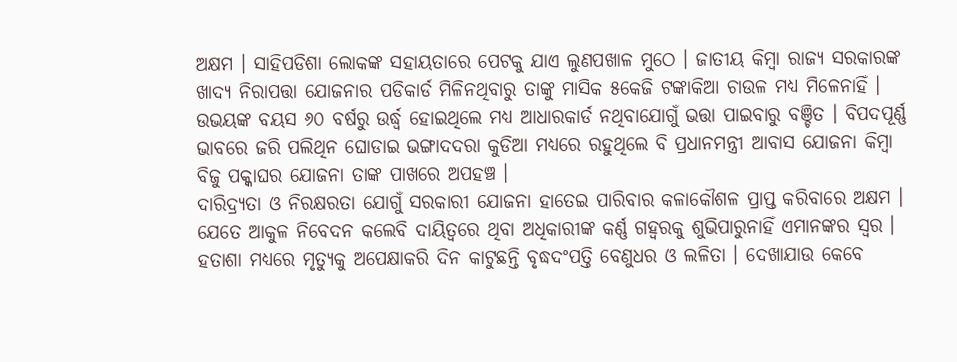ଅକ୍ଷମ । ସାହିପଡିଶା ଲୋକଙ୍କ ସହାୟତାରେ ପେଟକୁ ଯାଏ ଲୁଣପଖାଳ ମୁଠେ । ଜାତୀୟ କିମ୍ବା ରାଜ୍ୟ ସରକାରଙ୍କ ଖାଦ୍ୟ ନିରାପତ୍ତା ଯୋଜନାର ପଡିକାର୍ଡ ମିଳିନଥିବାରୁ ତାଙ୍କୁ ମାସିକ ୫କେଜି ଟଙ୍କାକିଆ ଚାଉଳ ମଧ୍ୟ ମିଳେନାହିଁ । ଉଭୟଙ୍କ ବୟସ ୬୦ ବର୍ଷରୁ ଉର୍ଦ୍ଧ୍ୱ ହୋଇଥିଲେ ମଧ୍ୟ ଆଧାରକାର୍ଡ ନଥିବାଯୋଗୁଁ ଭତ୍ତା ପାଇବାରୁ ବଞ୍ଚିତ । ବିପଦପୂର୍ଣ୍ଣ ଭାବରେ ଜରି ପଲିଥିନ ଘୋଡାଇ ଭଙ୍ଗାଦଦରା କୁଡିଆ ମଧ୍ୟରେ ରହୁଥିଲେ ବି ପ୍ରଧାନମନ୍ତ୍ରୀ ଆବାସ ଯୋଜନା କିମ୍ବା ବିଜୁ ପକ୍କାଘର ଯୋଜନା ତାଙ୍କ ପାଖରେ ଅପହଞ୍ଚ ।
ଦାରିଦ୍ର୍ୟତା ଓ ନିରକ୍ଷରତା ଯୋଗୁଁ ସରକାରୀ ଯୋଜନା ହାତେଇ ପାରିବାର କଳାକୌଶଳ ପ୍ରାପ୍ତ କରିବାରେ ଅକ୍ଷମ । ଯେତେ ଆକୁଳ ନିବେଦନ କଲେବି ଦାୟିତ୍ୱରେ ଥିବା ଅଧିକାରୀଙ୍କ କର୍ଣ୍ଣ ଗହ୍ୱରକୁ ଶୁଭିପାରୁନାହିଁ ଏମାନଙ୍କର ସ୍ୱର । ହତାଶା ମଧ୍ୟରେ ମୃତ୍ୟୁକୁ ଅପେକ୍ଷାକରି ଦିନ କାଟୁଛନ୍ତି ବୃଦ୍ଧଦଂପତ୍ତି ବେଣୁଧର ଓ ଲଳିତା । ଦେଖାଯାଉ କେବେ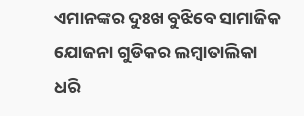ଏମାନଙ୍କର ଦୁଃଖ ବୁଝିବେ ସାମାଜିକ ଯୋଜନା ଗୁଡିକର ଲମ୍ବାତାଲିକା ଧରି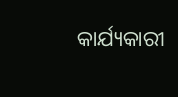କାର୍ଯ୍ୟକାରୀ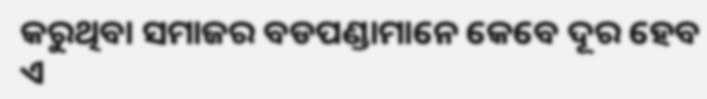କରୁଥିବା ସମାଜର ବଡପଣ୍ଡାମାନେ କେବେ ଦୂର ହେବ ଏ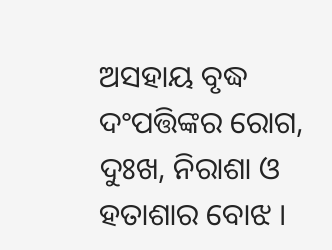ଅସହାୟ ବୃଦ୍ଧ ଦଂପତ୍ତିଙ୍କର ରୋଗ, ଦୁଃଖ, ନିରାଶା ଓ ହତାଶାର ବୋଝ ।